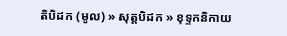តិបិដក (មូល) » សុត្តបិដក » ខុទ្ទកនិកាយ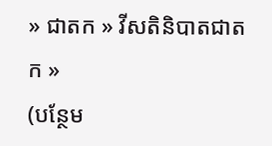» ជាតក » វីសតិនិបាតជាតក »
(បន្ថែម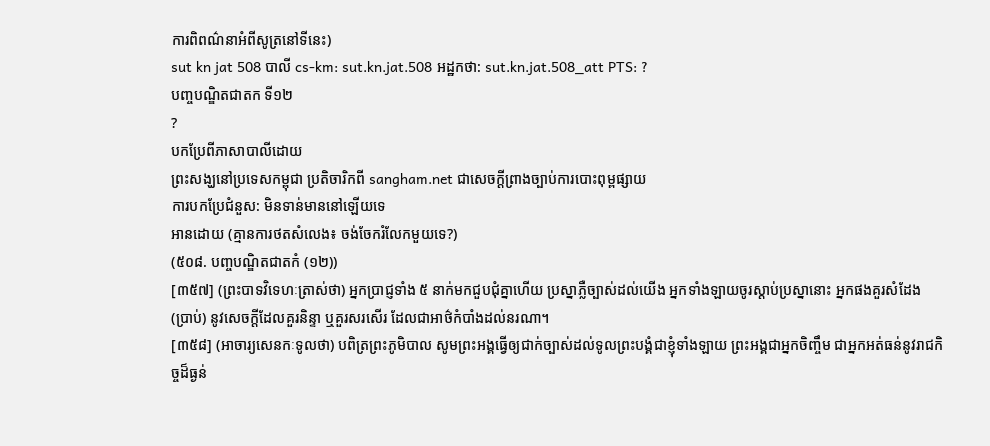ការពិពណ៌នាអំពីសូត្រនៅទីនេះ)
sut kn jat 508 បាលី cs-km: sut.kn.jat.508 អដ្ឋកថា: sut.kn.jat.508_att PTS: ?
បញ្ចបណ្ឌិតជាតក ទី១២
?
បកប្រែពីភាសាបាលីដោយ
ព្រះសង្ឃនៅប្រទេសកម្ពុជា ប្រតិចារិកពី sangham.net ជាសេចក្តីព្រាងច្បាប់ការបោះពុម្ពផ្សាយ
ការបកប្រែជំនួស: មិនទាន់មាននៅឡើយទេ
អានដោយ (គ្មានការថតសំលេង៖ ចង់ចែករំលែកមួយទេ?)
(៥០៨. បញ្ចបណ្ឌិតជាតកំ (១២))
[៣៥៧] (ព្រះបាទវិទេហៈត្រាស់ថា) អ្នកប្រាជ្ញទាំង ៥ នាក់មកជួបជុំគ្នាហើយ ប្រស្នាភ្លឺច្បាស់ដល់យើង អ្នកទាំងឡាយចូរស្តាប់ប្រស្នានោះ អ្នកផងគួរសំដែង (ប្រាប់) នូវសេចក្តីដែលគួរនិន្ទា ឬគួរសរសើរ ដែលជាអាថ៌កំបាំងដល់នរណា។
[៣៥៨] (អាចារ្យសេនកៈទូលថា) បពិត្រព្រះភូមិបាល សូមព្រះអង្គធ្វើឲ្យជាក់ច្បាស់ដល់ទូលព្រះបង្គំជាខ្ញុំទាំងឡាយ ព្រះអង្គជាអ្នកចិញ្ចឹម ជាអ្នកអត់ធន់នូវរាជកិច្ចដ៏ធ្ងន់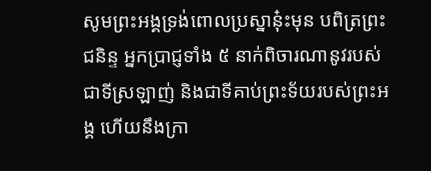សូមព្រះអង្គទ្រង់ពោលប្រស្នានុ៎ះមុន បពិត្រព្រះជនិន្ទ អ្នកប្រាជ្ញទាំង ៥ នាក់ពិចារណានូវរបស់ជាទីស្រឡាញ់ និងជាទីគាប់ព្រះទ័យរបស់ព្រះអង្គ ហើយនឹងក្រា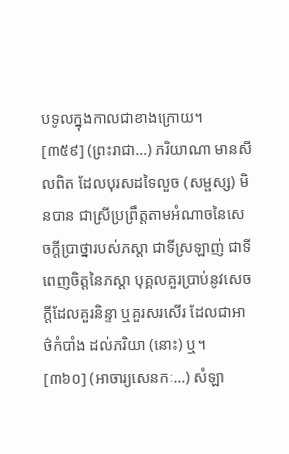បទូលក្នុងកាលជាខាងក្រោយ។
[៣៥៩] (ព្រះរាជា…) ភរិយាណា មានសីលពិត ដែលបុរសដទៃលួច (សម្ផស្ស) មិនបាន ជាស្រីប្រព្រឹត្តតាមអំណាចនៃសេចក្តីប្រាថ្នារបស់ភស្តា ជាទីស្រឡាញ់ ជាទីពេញចិត្តនៃភស្តា បុគ្គលគួរប្រាប់នូវសេចក្តីដែលគួរនិន្ទា ឬគួរសរសើរ ដែលជាអាថ៌កំបាំង ដល់ភរិយា (នោះ) ឬ។
[៣៦០] (អាចារ្យសេនកៈ…) សំឡា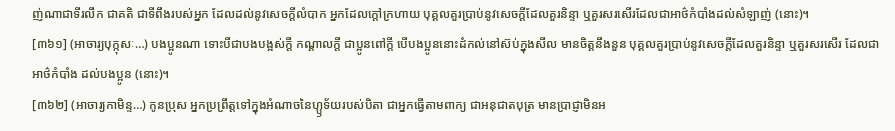ញ់ណាជាទីរលឹក ជាគតិ ជាទីពឹងរបស់អ្នក ដែលដល់នូវសេចក្តីលំបាក អ្នកដែលក្តៅក្រហាយ បុគ្គលគួរប្រាប់នូវសេចក្តីដែលគួរនិន្ទា ឬគួរសរសើរដែលជាអាថ៌កំបាំងដល់សំឡាញ់ (នោះ)។
[៣៦១] (អាចារ្យបុក្កុសៈ…) បងប្អូនណា ទោះបីជាបងបង្អស់ក្តី កណ្តាលក្តី ជាប្អូនពៅក្តី បើបងប្អូននោះដំកល់នៅស៊ប់ក្នុងសីល មានចិត្តនឹងនួន បុគ្គលគួរប្រាប់នូវសេចក្តីដែលគួរនិន្ទា ឬគួរសរសើរ ដែលជាអាថ៌កំបាំង ដល់បងប្អូន (នោះ)។
[៣៦២] (អាចារ្យកាមិន្ទ…) កូនប្រុស អ្នកប្រព្រឹត្តទៅក្នុងអំណាចនៃហ្ឫទ័យរបស់បិតា ជាអ្នកធ្វើតាមពាក្យ ជាអនុជាតបុត្រ មានប្រាជ្ញាមិនអ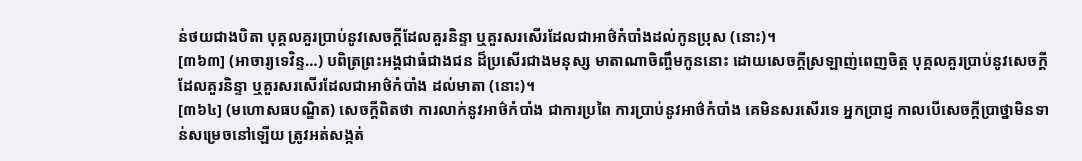ន់ថយជាងបិតា បុគ្គលគួរប្រាប់នូវសេចក្តីដែលគួរនិន្ទា ឬគួរសរសើរដែលជាអាថ៌កំបាំងដល់កូនប្រុស (នោះ)។
[៣៦៣] (អាចារ្យទេវិន្ទ…) បពិត្រព្រះអង្គជាធំជាងជន ដ៏ប្រសើរជាងមនុស្ស មាតាណាចិញ្ចឹមកូននោះ ដោយសេចក្តីស្រឡាញ់ពេញចិត្ត បុគ្គលគួរប្រាប់នូវសេចក្តីដែលគួរនិន្ទា ឬគួរសរសើរដែលជាអាថ៌កំបាំង ដល់មាតា (នោះ)។
[៣៦៤] (មហោសធបណ្ឌិត) សេចក្តីពិតថា ការលាក់នូវអាថ៌កំបាំង ជាការប្រពៃ ការប្រាប់នូវអាថ៌កំបាំង គេមិនសរសើរទេ អ្នកប្រាជ្ញ កាលបើសេចក្តីប្រាថ្នាមិនទាន់សម្រេចនៅឡើយ ត្រូវអត់សង្កត់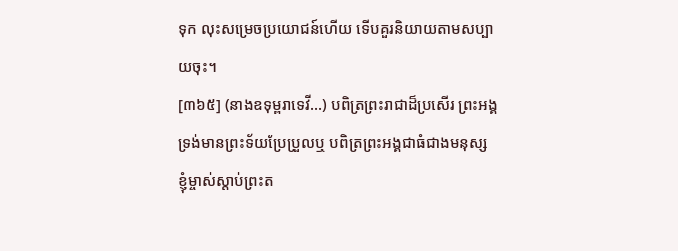ទុក លុះសម្រេចប្រយោជន៍ហើយ ទើបគួរនិយាយតាមសប្បាយចុះ។
[៣៦៥] (នាងឧទុម្ពរាទេវី…) បពិត្រព្រះរាជាដ៏ប្រសើរ ព្រះអង្គទ្រង់មានព្រះទ័យប្រែប្រួលឬ បពិត្រព្រះអង្គជាធំជាងមនុស្ស ខ្ញុំម្ចាស់ស្តាប់ព្រះត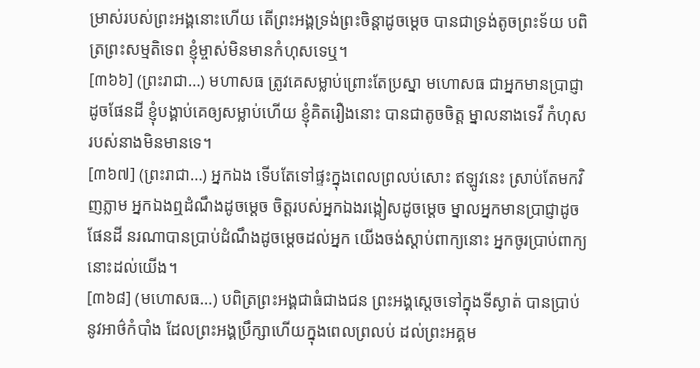ម្រាស់របស់ព្រះអង្គនោះហើយ តើព្រះអង្គទ្រង់ព្រះចិន្តាដូចម្តេច បានជាទ្រង់តូចព្រះទ័យ បពិត្រព្រះសម្មតិទេព ខ្ញុំម្ចាស់មិនមានកំហុសទេឬ។
[៣៦៦] (ព្រះរាជា…) មហាសធ ត្រូវគេសម្លាប់ព្រោះតែប្រស្នា មហោសធ ជាអ្នកមានប្រាជ្ញាដូចផែនដី ខ្ញុំបង្គាប់គេឲ្យសម្លាប់ហើយ ខ្ញុំគិតរឿងនោះ បានជាតូចចិត្ត ម្នាលនាងទេវី កំហុសរបស់នាងមិនមានទេ។
[៣៦៧] (ព្រះរាជា…) អ្នកឯង ទើបតែទៅផ្ទះក្នុងពេលព្រលប់សោះ ឥឡូវនេះ ស្រាប់តែមកវិញភ្លាម អ្នកឯងឮដំណឹងដូចម្តេច ចិត្តរបស់អ្នកឯងរង្កៀសដូចម្តេច ម្នាលអ្នកមានប្រាជ្ញាដូចផែនដី នរណាបានប្រាប់ដំណឹងដូចម្តេចដល់អ្នក យើងចង់ស្តាប់ពាក្យនោះ អ្នកចូរប្រាប់ពាក្យនោះដល់យើង។
[៣៦៨] (មហោសធ…) បពិត្រព្រះអង្គជាធំជាងជន ព្រះអង្គស្តេចទៅក្នុងទីស្ងាត់ បានប្រាប់នូវអាថ៌កំបាំង ដែលព្រះអង្គប្រឹក្សាហើយក្នុងពេលព្រលប់ ដល់ព្រះអគ្គម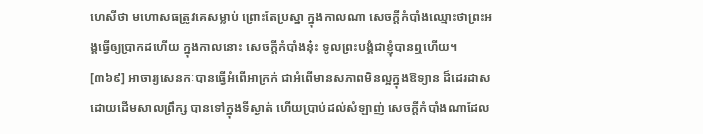ហេសីថា មហោសធត្រូវគេសម្លាប់ ព្រោះតែប្រស្នា ក្នុងកាលណា សេចក្តីកំបាំងឈ្មោះថាព្រះអង្គធ្វើឲ្យប្រាកដហើយ ក្នុងកាលនោះ សេចក្តីកំបាំងនុ៎ះ ទូលព្រះបង្គំជាខ្ញុំបានឮហើយ។
[៣៦៩] អាចារ្យសេនកៈបានធ្វើអំពើអាក្រក់ ជាអំពើមានសភាពមិនល្អក្នុងឱទ្យាន ដ៏ដេរដាសដោយដើមសាលព្រឹក្ស បានទៅក្នុងទីស្ងាត់ ហើយប្រាប់ដល់សំឡាញ់ សេចក្តីកំបាំងណាដែល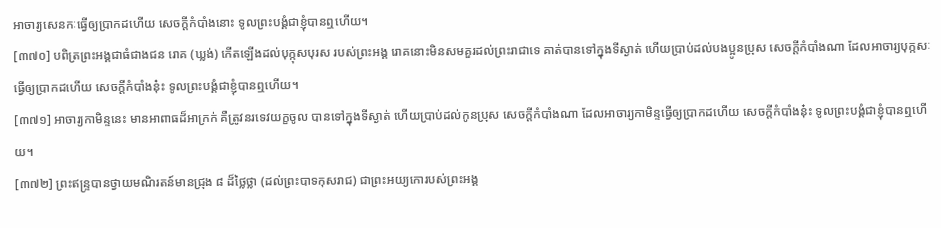អាចារ្យសេនកៈធ្វើឲ្យប្រាកដហើយ សេចក្តីកំបាំងនោះ ទូលព្រះបង្គំជាខ្ញុំបានឮហើយ។
[៣៧០] បពិត្រព្រះអង្គជាធំជាងជន រោគ (ឃ្លង់) កើតឡើងដល់បុក្កុសបុរស របស់ព្រះអង្គ រោគនោះមិនសមគួរដល់ព្រះរាជាទេ គាត់បានទៅក្នុងទីស្ងាត់ ហើយប្រាប់ដល់បងប្អូនប្រុស សេចក្តីកំបាំងណា ដែលអាចារ្យបុក្កសៈធ្វើឲ្យប្រាកដហើយ សេចក្តីកំបាំងនុ៎ះ ទូលព្រះបង្គំជាខ្ញុំបានឮហើយ។
[៣៧១] អាចារ្យកាមិន្ទនេះ មានអាពាធដ៏អាក្រក់ គឺត្រូវនរទេវយក្ខចូល បានទៅក្នុងទីស្ងាត់ ហើយប្រាប់ដល់កូនប្រុស សេចក្តីកំបាំងណា ដែលអាចារ្យកាមិន្ទធ្វើឲ្យប្រាកដហើយ សេចក្តីកំបាំងនុ៎ះ ទូលព្រះបង្គំជាខ្ញុំបានឮហើយ។
[៣៧២] ព្រះឥន្ទ្របានថ្វាយមណិរតន៍មានជ្រុង ៨ ដ៏ថ្លៃថ្លា (ដល់ព្រះបាទកុសរាជ) ជាព្រះអយ្យកោរបស់ព្រះអង្គ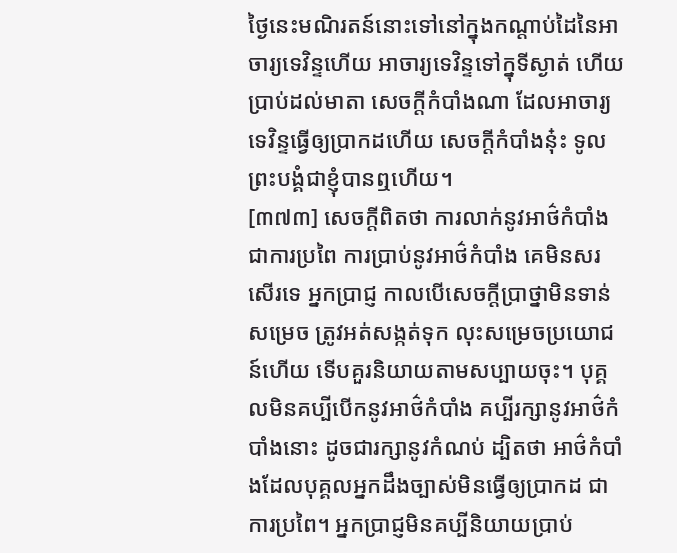ថ្ងៃនេះមណិរតន៍នោះទៅនៅក្នុងកណ្តាប់ដៃនៃអាចារ្យទេវិន្ទហើយ អាចារ្យទេវិន្ទទៅក្នុទីស្ងាត់ ហើយប្រាប់ដល់មាតា សេចក្តីកំបាំងណា ដែលអាចារ្យទេវិន្ទធ្វើឲ្យប្រាកដហើយ សេចក្តីកំបាំងនុ៎ះ ទូលព្រះបង្គំជាខ្ញុំបានឮហើយ។
[៣៧៣] សេចក្តីពិតថា ការលាក់នូវអាថ៌កំបាំង ជាការប្រពៃ ការប្រាប់នូវអាថ៌កំបាំង គេមិនសរសើរទេ អ្នកប្រាជ្ញ កាលបើសេចក្តីប្រាថ្នាមិនទាន់សម្រេច ត្រូវអត់សង្កត់ទុក លុះសម្រេចប្រយោជន៍ហើយ ទើបគួរនិយាយតាមសប្បាយចុះ។ បុគ្គលមិនគប្បីបើកនូវអាថ៌កំបាំង គប្បីរក្សានូវអាថ៌កំបាំងនោះ ដូចជារក្សានូវកំណប់ ដ្បិតថា អាថ៌កំបាំងដែលបុគ្គលអ្នកដឹងច្បាស់មិនធ្វើឲ្យប្រាកដ ជាការប្រពៃ។ អ្នកប្រាជ្ញមិនគប្បីនិយាយប្រាប់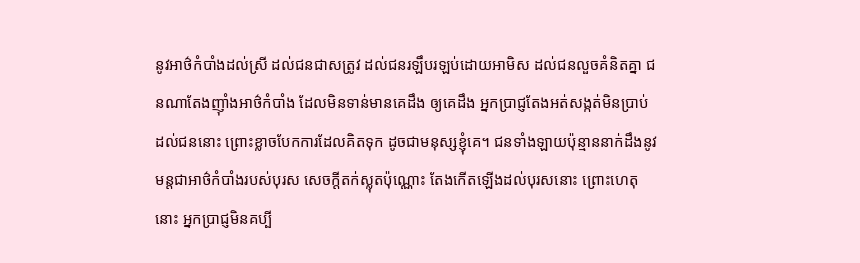នូវអាថ៌កំបាំងដល់ស្រី ដល់ជនជាសត្រូវ ដល់ជនរឡឹបរឡប់ដោយអាមិស ដល់ជនលួចគំនិតគ្នា ជនណាតែងញ៉ាំងអាថ៌កំបាំង ដែលមិនទាន់មានគេដឹង ឲ្យគេដឹង អ្នកប្រាជ្ញតែងអត់សង្កត់មិនប្រាប់ដល់ជននោះ ព្រោះខ្លាចបែកការដែលគិតទុក ដូចជាមនុស្សខ្ញុំគេ។ ជនទាំងឡាយប៉ុន្មាននាក់ដឹងនូវមន្តជាអាថ៌កំបាំងរបស់បុរស សេចក្តីតក់ស្លុតប៉ុណ្ណោះ តែងកើតឡើងដល់បុរសនោះ ព្រោះហេតុនោះ អ្នកប្រាជ្ញមិនគប្បី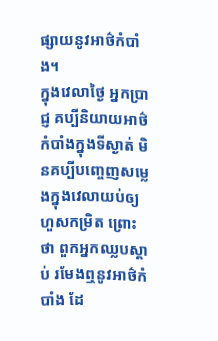ផ្សាយនូវអាថ៌កំបាំង។
ក្នុងវេលាថ្ងៃ អ្នកប្រាជ្ញ គប្បីនិយាយអាថ៌កំបាំងក្នុងទីស្ងាត់ មិនគប្បីបញ្ចេញសម្លេងក្នុងវេលាយប់ឲ្យហួសកម្រិត ព្រោះថា ពួកអ្នកឈ្លបស្តាប់ រមែងឮនូវអាថ៌កំបាំង ដែ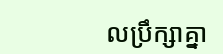លប្រឹក្សាគ្នា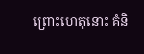ព្រោះហេតុនោះ គំនិ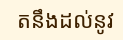តនឹងដល់នូវ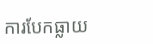ការបែកធ្លាយ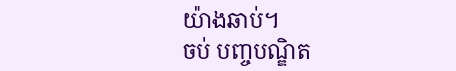យ៉ាងឆាប់។
ចប់ បញ្ចបណ្ឌិត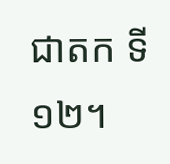ជាតក ទី១២។